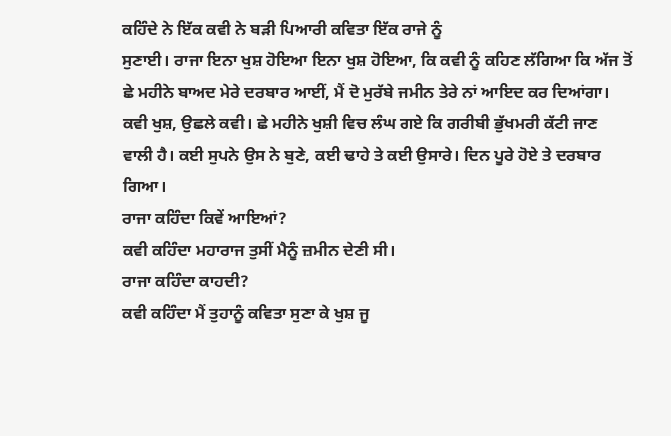ਕਹਿੰਦੇ ਨੇ ਇੱਕ ਕਵੀ ਨੇ ਬੜੀ ਪਿਆਰੀ ਕਵਿਤਾ ਇੱਕ ਰਾਜੇ ਨੂੰ
ਸੁਣਾਈ। ਰਾਜਾ ਇਨਾ ਖੁਸ਼ ਹੋਇਆ ਇਨਾ ਖੁਸ਼ ਹੋਇਆ, ਕਿ ਕਵੀ ਨੂੰ ਕਹਿਣ ਲੱਗਿਆ ਕਿ ਅੱਜ ਤੋਂ
ਛੇ ਮਹੀਨੇ ਬਾਅਦ ਮੇਰੇ ਦਰਬਾਰ ਆਈਂ, ਮੈਂ ਦੋ ਮੁਰੱਬੇ ਜਮੀਨ ਤੇਰੇ ਨਾਂ ਆਇਦ ਕਰ ਦਿਆਂਗਾ।
ਕਵੀ ਖੁਸ਼, ਉਛਲੇ ਕਵੀ। ਛੇ ਮਹੀਨੇ ਖੁਸ਼ੀ ਵਿਚ ਲੰਘ ਗਏ ਕਿ ਗਰੀਬੀ ਭੁੱਖਮਰੀ ਕੱਟੀ ਜਾਣ
ਵਾਲੀ ਹੈ। ਕਈ ਸੁਪਨੇ ਉਸ ਨੇ ਬੁਣੇ, ਕਈ ਢਾਹੇ ਤੇ ਕਈ ਉਸਾਰੇ। ਦਿਨ ਪੂਰੇ ਹੋਏ ਤੇ ਦਰਬਾਰ
ਗਿਆ।
ਰਾਜਾ ਕਹਿੰਦਾ ਕਿਵੇਂ ਆਇਆਂ?
ਕਵੀ ਕਹਿੰਦਾ ਮਹਾਰਾਜ ਤੁਸੀਂ ਮੈਨੂੰ ਜ਼ਮੀਨ ਦੇਣੀ ਸੀ।
ਰਾਜਾ ਕਹਿੰਦਾ ਕਾਹਦੀ?
ਕਵੀ ਕਹਿੰਦਾ ਮੈਂ ਤੁਹਾਨੂੰ ਕਵਿਤਾ ਸੁਣਾ ਕੇ ਖੁਸ਼ ਜੂ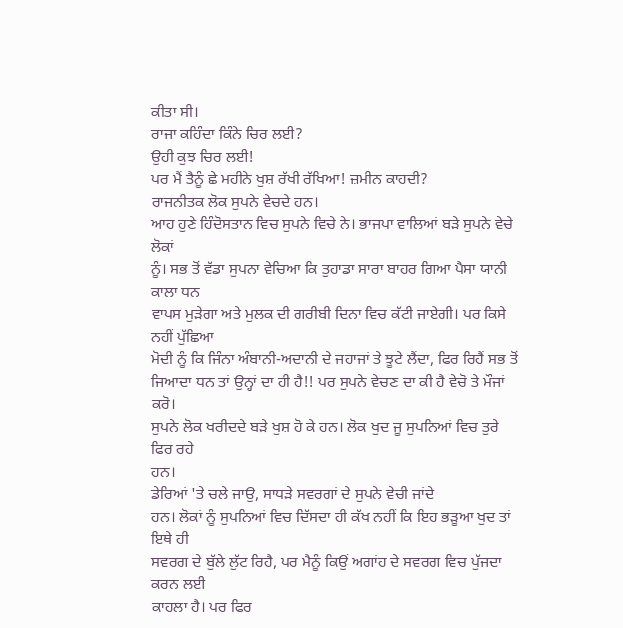ਕੀਤਾ ਸੀ।
ਰਾਜਾ ਕਹਿੰਦਾ ਕਿੰਨੇ ਚਿਰ ਲਈ?
ਉਹੀ ਕੁਝ ਚਿਰ ਲਈ!
ਪਰ ਮੈਂ ਤੈਨੂੰ ਛੇ ਮਹੀਨੇ ਖੁਸ਼ ਰੱਖੀ ਰੱਖਿਆ! ਜ਼ਮੀਨ ਕਾਹਦੀ?
ਰਾਜਨੀਤਕ ਲੋਕ ਸੁਪਨੇ ਵੇਚਦੇ ਹਨ।
ਆਹ ਹੁਣੇ ਹਿੰਦੋਸਤਾਨ ਵਿਚ ਸੁਪਨੇ ਵਿਚੇ ਨੇ। ਭਾਜਪਾ ਵਾਲਿਆਂ ਬੜੇ ਸੁਪਨੇ ਵੇਚੇ ਲੋਕਾਂ
ਨੂੰ। ਸਭ ਤੋਂ ਵੱਡਾ ਸੁਪਨਾ ਵੇਚਿਆ ਕਿ ਤੁਹਾਡਾ ਸਾਰਾ ਬਾਹਰ ਗਿਆ ਪੈਸਾ ਯਾਨੀ ਕਾਲਾ ਧਨ
ਵਾਪਸ ਮੁੜੇਗਾ ਅਤੇ ਮੁਲਕ ਦੀ ਗਰੀਬੀ ਦਿਨਾ ਵਿਚ ਕੱਟੀ ਜਾਏਗੀ। ਪਰ ਕਿਸੇ ਨਹੀਂ ਪੁੱਛਿਆ
ਮੋਦੀ ਨੂੰ ਕਿ ਜਿੰਨਾ ਅੰਬਾਨੀ-ਅਦਾਨੀ ਦੇ ਜਹਾਜਾਂ ਤੇ ਝੂਟੇ ਲੈਂਦਾ, ਫਿਰ ਰਿਹੈਂ ਸਭ ਤੋਂ
ਜਿਆਦਾ ਧਨ ਤਾਂ ਉਨ੍ਹਾਂ ਦਾ ਹੀ ਹੈ!! ਪਰ ਸੁਪਨੇ ਵੇਚਣ ਦਾ ਕੀ ਹੈ ਵੇਚੋ ਤੇ ਮੌਜਾਂ ਕਰੋ।
ਸੁਪਨੇ ਲੋਕ ਖਰੀਦਦੇ ਬੜੇ ਖੁਸ਼ ਹੋ ਕੇ ਹਨ। ਲੋਕ ਖੁਦ ਜੂ ਸੁਪਨਿਆਂ ਵਿਚ ਤੁਰੇ ਫਿਰ ਰਹੇ
ਹਨ।
ਡੇਰਿਆਂ 'ਤੇ ਚਲੇ ਜਾਉ, ਸਾਧੜੇ ਸਵਰਗਾਂ ਦੇ ਸੁਪਨੇ ਵੇਚੀ ਜਾਂਦੇ
ਹਨ। ਲੋਕਾਂ ਨੂੰ ਸੁਪਨਿਆਂ ਵਿਚ ਦਿੱਸਦਾ ਹੀ ਕੱਖ ਨਹੀਂ ਕਿ ਇਹ ਭੜੂਆ ਖੁਦ ਤਾਂ ਇਥੇ ਹੀ
ਸਵਰਗ ਦੇ ਬੁੱਲੇ ਲੁੱਟ ਰਿਹੈ, ਪਰ ਮੈਨੂੰ ਕਿਉਂ ਅਗਾਂਹ ਦੇ ਸਵਰਗ ਵਿਚ ਪੁੱਜਦਾ ਕਰਨ ਲਈ
ਕਾਹਲਾ ਹੈ। ਪਰ ਫਿਰ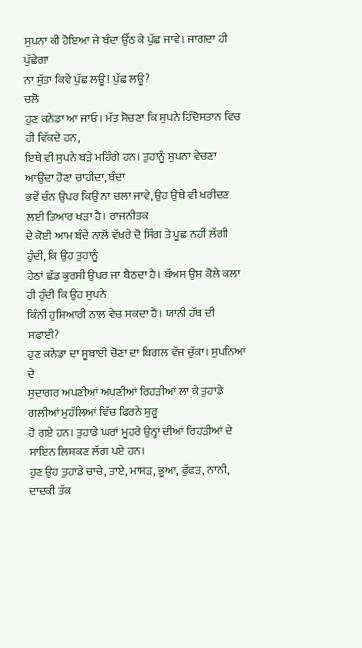ਸੁਪਨਾ ਕੀ ਹੋਇਆ ਜੇ ਬੰਦਾ ਉੱਠ ਕੇ ਪੁੱਛ ਜਾਵੇ। ਜਾਗਦਾ ਹੀ ਪੁੱਛੇਗਾ
ਨਾ ਸੁੱਤਾ ਕਿਵੇਂ ਪੁੱਛ ਲਊ! ਪੁੱਛ ਲਊ?
ਚਲੋ
ਹੁਣ ਕਨੇਡਾ ਆ ਜਾਓ। ਮੱਤ ਸੋਚਣਾ ਕਿ ਸੁਪਨੇ ਹਿੰਦੋਸਤਾਨ ਵਿਚ ਹੀ ਵਿੱਕਦੇ ਹਨ,
ਇਥੇ ਵੀ ਸੁਪਨੇ ਬੜੇ ਮਹਿੰਗੇ ਹਨ। ਤੁਹਾਨੂੰ ਸੁਪਨਾ ਵੇਚਣਾ ਆਉਂਦਾ ਹੋਣਾ ਚਾਹੀਦਾ, ਬੰਦਾ
ਭਵੇਂ ਚੰਨ ਉਪਰ ਕਿਉਂ ਨਾ ਚਲਾ ਜਾਵੇ, ਉਹ ਉਥੇ ਵੀ ਖਰੀਦਣ ਲਈ ਤਿਆਰ ਖੜਾ ਹੈ। ਰਾਜਨੀਤਕ
ਦੇ ਕੋਈ ਆਮ ਬੰਦੇ ਨਾਲੋਂ ਵੱਖਰੇ ਦੋ ਸਿੰਗ ਤੇ ਪੂਛ ਨਹੀਂ ਲੱਗੀ ਹੁੰਦੀ, ਕਿ ਉਹ ਤੁਹਾਨੂੰ
ਹੇਠਾਂ ਛੱਡ ਕੁਰਸੀ ਉਪਰ ਜਾ ਬੈਠਦਾ ਹੈ। ਬੱਅਸ ਉਸ ਕੋਲੇ ਕਲਾ ਹੀ ਹੁੰਦੀ ਕਿ ਉਹ ਸੁਪਨੇ
ਕਿੰਨੀ ਹੁਸ਼ਿਆਰੀ ਨਾਲ ਵੇਚ ਸਕਦਾ ਹੈ। ਯਾਨੀ ਹੱਥ ਦੀ ਸਫਾਈ?
ਹੁਣ ਕਨੇਡਾ ਦਾ ਸੂਬਾਈ ਚੋਣਾ ਦਾ ਬਿਗਲ ਵੱਜ ਚੁੱਕਾ। ਸੁਪਨਿਆਂ ਦੇ
ਸੁਦਾਗਰ ਅਪਣੀਆਂ ਅਪਣੀਆਂ ਰਿਹੜੀਆਂ ਲਾ ਕੇ ਤੁਹਾਡੇ ਗਲੀਆਂ ਮੁਹੱਲਿਆਂ ਵਿੱਚ ਫਿਰਨੇ ਸ਼ੁਰੂ
ਹੋ ਗਏ ਹਨ। ਤੁਹਾਡੇ ਘਰਾਂ ਮੂਹਰੇ ਉਨ੍ਹਾਂ ਦੀਆਂ ਰਿਹੜੀਆਂ ਦੇ ਸਾਇਨ ਲਿਸ਼ਕਣ ਲੱਗ ਪਏ ਹਨ।
ਹੁਣ ਉਹ ਤੁਹਾਡੇ ਚਾਚੇ, ਤਾਏ, ਮਾਸੜ, ਭੂਆ, ਫੁੱਫੜ, ਨਾਨੀ, ਦਾਦਕੀ ਤੱਕ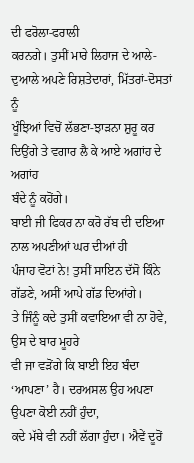ਦੀ ਫਰੋਲਾ-ਫਰਾਲੀ
ਕਰਨਗੇ। ਤੁਸੀਂ ਮਾਰੇ ਲਿਹਾਜ ਦੇ ਆਲੇ-ਦੁਆਲੇ ਅਪਣੇ ਰਿਸ਼ਤੇਦਾਰਾਂ, ਮਿੱਤਰਾਂ-ਦੋਸਤਾਂ ਨੂੰ
ਖੂੰਝਿਆਂ ਵਿਚੋਂ ਲੱਭਣਾ-ਝਾੜਨਾ ਸ਼ੁਰੂ ਕਰ ਦਿਉਂਗੇ ਤੇ ਵਗਾਰ ਲੈ ਕੇ ਆਏ ਅਗਾਂਹ ਦੇ ਅਗਾਂਹ
ਬੰਦੇ ਨੂੰ ਕਹੋਂਗੇ।
ਬਾਈ ਜੀ ਫਿਕਰ ਨਾ ਕਰੋ ਰੱਬ ਦੀ ਦਇਆ ਨਾਲ ਅਪਣੀਆਂ ਘਰ ਦੀਆਂ ਹੀ
ਪੰਜਾਹ ਵੋਟਾਂ ਨੇ! ਤੁਸੀਂ ਸਾਇਨ ਦੱਸੋ ਕਿੰਨੇ ਗੱਡਣੇ, ਅਸੀਂ ਆਪੇ ਗੱਡ ਦਿਆਂਗੇ।
ਤੇ ਜਿੰਨੂੰ ਕਦੇ ਤੁਸੀਂ ਕਵਾਇਆ ਵੀ ਨਾ ਹੋਵੇ, ਉਸ ਦੇ ਬਾਰ ਮੂਹਰੇ
ਵੀ ਜਾ ਵੜੋਂਗੇ ਕਿ ਬਾਈ ਇਹ ਬੰਦਾ ‘ਆਪਣਾ’ ਹੈ। ਦਰਅਸਲ ਉਹ ਅਪਣਾ ਉਪਣਾ ਕੋਈ ਨਹੀਂ ਹੁੰਦਾ,
ਕਦੇ ਮੱਥੇ ਵੀ ਨਹੀਂ ਲੱਗਾ ਹੁੰਦਾ। ਐਵੇਂ ਦੂਰੋਂ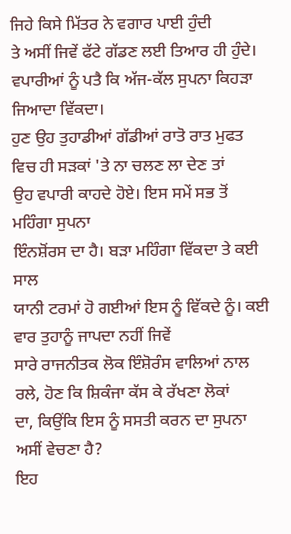ਜਿਹੇ ਕਿਸੇ ਮਿੱਤਰ ਨੇ ਵਗਾਰ ਪਾਈ ਹੁੰਦੀ
ਤੇ ਅਸੀਂ ਜਿਵੇਂ ਫੱਟੇ ਗੱਡਣ ਲਈ ਤਿਆਰ ਹੀ ਹੁੰਦੇ।
ਵਪਾਰੀਆਂ ਨੂੰ ਪਤੈ ਕਿ ਅੱਜ-ਕੱਲ ਸੁਪਨਾ ਕਿਹੜਾ ਜਿਆਦਾ ਵਿੱਕਦਾ।
ਹੁਣ ਉਹ ਤੁਹਾਡੀਆਂ ਗੱਡੀਆਂ ਰਾਤੋ ਰਾਤ ਮੁਫਤ ਵਿਚ ਹੀ ਸੜਕਾਂ 'ਤੇ ਨਾ ਚਲਣ ਲਾ ਦੇਣ ਤਾਂ
ਉਹ ਵਪਾਰੀ ਕਾਹਦੇ ਹੋਏ। ਇਸ ਸਮੇਂ ਸਭ ਤੋਂ ਮਹਿੰਗਾ ਸੁਪਨਾ
ਇੰਨਸ਼ੋਂਰਸ ਦਾ ਹੈ। ਬੜਾ ਮਹਿੰਗਾ ਵਿੱਕਦਾ ਤੇ ਕਈ ਸਾਲ
ਯਾਨੀ ਟਰਮਾਂ ਹੋ ਗਈਆਂ ਇਸ ਨੂੰ ਵਿੱਕਦੇ ਨੂੰ। ਕਈ ਵਾਰ ਤੁਹਾਨੂੰ ਜਾਪਦਾ ਨਹੀਂ ਜਿਵੇਂ
ਸਾਰੇ ਰਾਜਨੀਤਕ ਲੋਕ ਇੰਸ਼ੋਰੰਸ ਵਾਲਿਆਂ ਨਾਲ ਰਲੇ, ਹੋਣ ਕਿ ਸ਼ਿਕੰਜਾ ਕੱਸ ਕੇ ਰੱਖਣਾ ਲੋਕਾਂ
ਦਾ, ਕਿਉਂਕਿ ਇਸ ਨੂੰ ਸਸਤੀ ਕਰਨ ਦਾ ਸੁਪਨਾ ਅਸੀਂ ਵੇਚਣਾ ਹੈ?
ਇਹ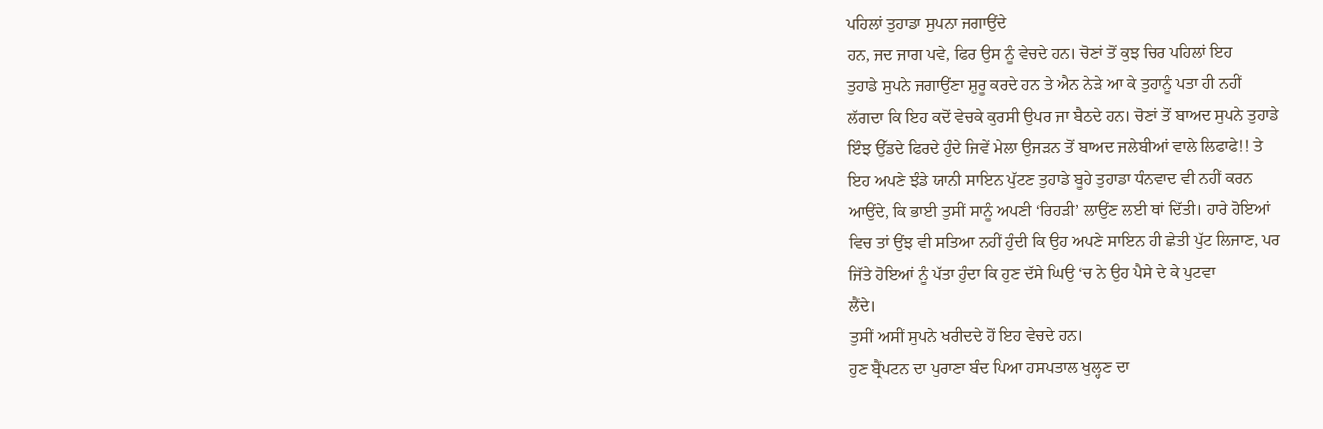ਪਹਿਲਾਂ ਤੁਹਾਡਾ ਸੁਪਨਾ ਜਗਾਉਂਦੇ
ਹਨ, ਜਦ ਜਾਗ ਪਵੇ, ਫਿਰ ਉਸ ਨੂੰ ਵੇਚਦੇ ਹਨ। ਚੋਣਾਂ ਤੋਂ ਕੁਝ ਚਿਰ ਪਹਿਲਾਂ ਇਹ
ਤੁਹਾਡੇ ਸੁਪਨੇ ਜਗਾਉਂਣਾ ਸ਼ੁਰੂ ਕਰਦੇ ਹਨ ਤੇ ਐਨ ਨੇੜੇ ਆ ਕੇ ਤੁਹਾਨੂੰ ਪਤਾ ਹੀ ਨਹੀਂ
ਲੱਗਦਾ ਕਿ ਇਹ ਕਦੋਂ ਵੇਚਕੇ ਕੁਰਸੀ ਉਪਰ ਜਾ ਬੈਠਦੇ ਹਨ। ਚੋਣਾਂ ਤੋਂ ਬਾਅਦ ਸੁਪਨੇ ਤੁਹਾਡੇ
ਇੰਝ ਉੱਡਦੇ ਫਿਰਦੇ ਹੁੰਦੇ ਜਿਵੇਂ ਮੇਲਾ ਉਜੜਨ ਤੋਂ ਬਾਅਦ ਜਲੇਬੀਆਂ ਵਾਲੇ ਲਿਫਾਫੇ!! ਤੇ
ਇਹ ਅਪਣੇ ਝੰਡੇ ਯਾਨੀ ਸਾਇਨ ਪੁੱਟਣ ਤੁਹਾਡੇ ਬੂਹੇ ਤੁਹਾਡਾ ਧੰਨਵਾਦ ਵੀ ਨਹੀਂ ਕਰਨ
ਆਉਂਦੇ, ਕਿ ਭਾਈ ਤੁਸੀਂ ਸਾਨੂੰ ਅਪਣੀ ‘ਰਿਹੜੀ’ ਲਾਉਂਣ ਲਈ ਥਾਂ ਦਿੱਤੀ। ਹਾਰੇ ਹੋਇਆਂ
ਵਿਚ ਤਾਂ ਉਂਝ ਵੀ ਸਤਿਆ ਨਹੀਂ ਹੁੰਦੀ ਕਿ ਉਹ ਅਪਣੇ ਸਾਇਨ ਹੀ ਛੇਤੀ ਪੁੱਟ ਲਿਜਾਣ, ਪਰ
ਜਿੱਤੇ ਹੋਇਆਂ ਨੂੰ ਪੱਤਾ ਹੁੰਦਾ ਕਿ ਹੁਣ ਦੱਸੇ ਘਿਉ ‘ਚ ਨੇ ਉਹ ਪੈਸੇ ਦੇ ਕੇ ਪੁਟਵਾ
ਲੈਂਦੇ।
ਤੁਸੀਂ ਅਸੀਂ ਸੁਪਨੇ ਖਰੀਦਦੇ ਹੋਂ ਇਹ ਵੇਚਦੇ ਹਨ।
ਹੁਣ ਬ੍ਰੈਂਪਟਨ ਦਾ ਪੁਰਾਣਾ ਬੰਦ ਪਿਆ ਹਸਪਤਾਲ ਖੁਲ੍ਹਣ ਦਾ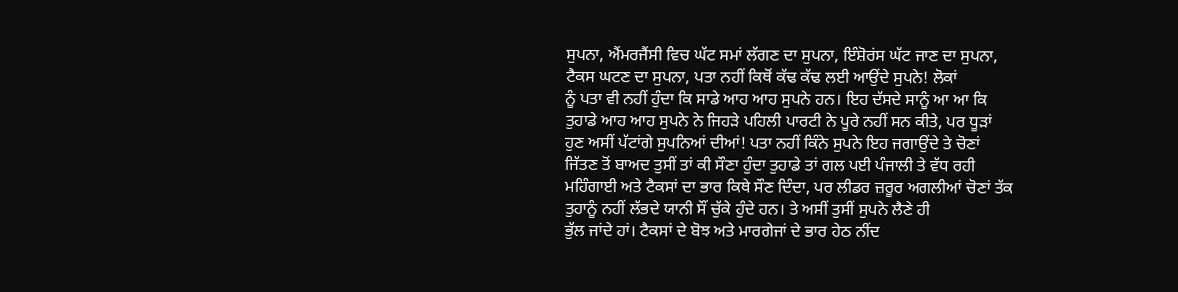ਸੁਪਨਾ, ਐਂਮਰਜੈਂਸੀ ਵਿਚ ਘੱਟ ਸਮਾਂ ਲੱਗਣ ਦਾ ਸੁਪਨਾ, ਇੰਸ਼ੋਰਂਸ ਘੱਟ ਜਾਣ ਦਾ ਸੁਪਨਾ,
ਟੈਕਸ ਘਟਣ ਦਾ ਸੁਪਨਾ, ਪਤਾ ਨਹੀਂ ਕਿਥੋਂ ਕੱਢ ਕੱਢ ਲਈ ਆਉਂਦੇ ਸੁਪਨੇ! ਲੋਕਾਂ
ਨੂੰ ਪਤਾ ਵੀ ਨਹੀਂ ਹੁੰਦਾ ਕਿ ਸਾਡੇ ਆਹ ਆਹ ਸੁਪਨੇ ਹਨ। ਇਹ ਦੱਸਦੇ ਸਾਨੂੰ ਆ ਆ ਕਿ
ਤੁਹਾਡੇ ਆਹ ਆਹ ਸੁਪਨੇ ਨੇ ਜਿਹੜੇ ਪਹਿਲੀ ਪਾਰਟੀ ਨੇ ਪੂਰੇ ਨਹੀਂ ਸਨ ਕੀਤੇ, ਪਰ ਧੂੜਾਂ
ਹੁਣ ਅਸੀਂ ਪੱਟਾਂਗੇ ਸੁਪਨਿਆਂ ਦੀਆਂ! ਪਤਾ ਨਹੀਂ ਕਿੰਨੇ ਸੁਪਨੇ ਇਹ ਜਗਾਉਂਦੇ ਤੇ ਚੋਣਾਂ
ਜਿੱਤਣ ਤੋਂ ਬਾਅਦ ਤੁਸੀਂ ਤਾਂ ਕੀ ਸੌਣਾ ਹੁੰਦਾ ਤੁਹਾਡੇ ਤਾਂ ਗਲ ਪਈ ਪੰਜਾਲੀ ਤੇ ਵੱਧ ਰਹੀ
ਮਹਿੰਗਾਈ ਅਤੇ ਟੈਕਸਾਂ ਦਾ ਭਾਰ ਕਿਥੇ ਸੌਣ ਦਿੰਦਾ, ਪਰ ਲੀਡਰ ਜ਼ਰੂਰ ਅਗਲੀਆਂ ਚੋਣਾਂ ਤੱਕ
ਤੁਹਾਨੂੰ ਨਹੀਂ ਲੱਭਦੇ ਯਾਨੀ ਸੌਂ ਚੁੱਕੇ ਹੁੰਦੇ ਹਨ। ਤੇ ਅਸੀਂ ਤੁਸੀਂ ਸੁਪਨੇ ਲੈਣੇ ਹੀ
ਭੁੱਲ ਜਾਂਦੇ ਹਾਂ। ਟੈਕਸਾਂ ਦੇ ਬੋਝ ਅਤੇ ਮਾਰਗੇਜਾਂ ਦੇ ਭਾਰ ਹੇਠ ਨੀਂਦ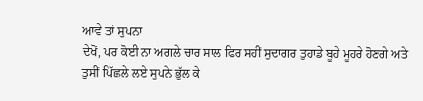ਆਵੇ ਤਾਂ ਸੁਪਨਾ
ਦੇਖੋਂ, ਪਰ ਕੋਈ ਨਾ ਅਗਲੇ ਚਾਰ ਸਾਲ ਫਿਰ ਸਹੀਂ ਸੁਦਾਗਰ ਤੁਹਾਡੇ ਬੂਹੇ ਮੂਹਰੇ ਹੋਣਗੇ ਅਤੇ
ਤੁਸੀਂ ਪਿੱਛਲੇ ਲਏ ਸੁਪਨੇ ਭੁੱਲ ਕੇ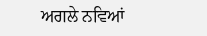ਅਗਲੇ ਨਵਿਆਂ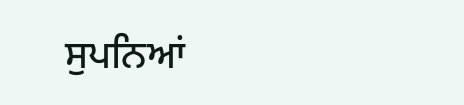ਸੁਪਨਿਆਂ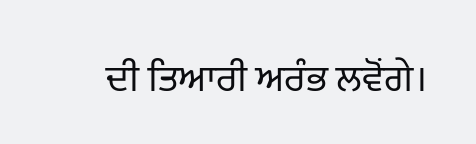ਦੀ ਤਿਆਰੀ ਅਰੰਭ ਲਵੋਂਗੇ।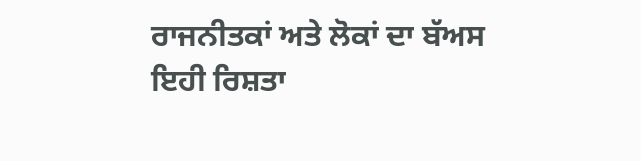ਰਾਜਨੀਤਕਾਂ ਅਤੇ ਲੋਕਾਂ ਦਾ ਬੱਅਸ ਇਹੀ ਰਿਸ਼ਤਾ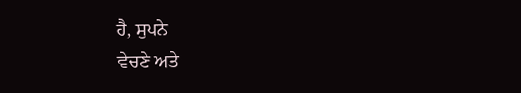ਹੈ, ਸੁਪਨੇ
ਵੇਚਣੇ ਅਤੇ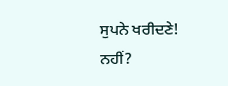ਸੁਪਨੇ ਖਰੀਦਣੇ! ਨਹੀਂ?